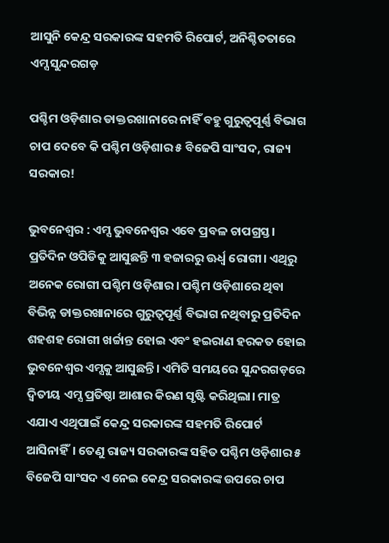ଆସୁନି କେନ୍ଦ୍ର ସରକାରଙ୍କ ସହମତି ରିପୋର୍ଟ, ଅନିଶ୍ଚିତତାରେ ଏମ୍ସ ସୁନ୍ଦରଗଡ଼

ପଶ୍ଚିମ ଓଡ଼ିଶାର ଡାକ୍ତରଖାନାରେ ନାହିଁ ବହୁ ଗୁରୁତ୍ବପୂର୍ଣ୍ଣ ବିଭାଗ
ଚାପ ଦେବେ କି ପଶ୍ଚିମ ଓଡ଼ିଶାର ୫ ବିଜେପି ସାଂସଦ, ରାଜ୍ୟ ସରକାର!

ଭୁବନେଶ୍ବର : ଏମ୍ସ ଭୁବନେଶ୍ବର ଏବେ ପ୍ରବଳ ଚାପଗ୍ରସ୍ତ। ପ୍ରତିଦିନ ଓପିଡିକୁ ଆସୁଛନ୍ତି ୩ ହଜାରରୁ ଊର୍ଧ୍ବ ରୋଗୀ। ଏଥିରୁ ଅନେକ ରୋଗୀ ପଶ୍ଚିମ ଓଡ଼ିଶାର। ପଶ୍ଚିମ ଓଡ଼ିଶାରେ ଥିବା ବିଭିନ୍ନ ଡାକ୍ତରଖାନାରେ ଗୁରୁତ୍ବପୂର୍ଣ୍ଣ ବିଭାଗ ନଥିବାରୁ ପ୍ରତିଦିନ ଶହଶହ ରୋଗୀ ଖର୍ଚ୍ଚାନ୍ତ ହୋଇ ଏବଂ ହଇରାଣ ହରକତ ହୋଇ ଭୁବନେଶ୍ବର ଏମ୍ସକୁ ଆସୁଛନ୍ତି। ଏମିତି ସମୟରେ ସୁନ୍ଦରଗଡ଼ରେ ଦ୍ବିତୀୟ ଏମ୍ସ ପ୍ରତିଷ୍ଠା ଆଶାର କିରଣ ସୃଷ୍ଟି କରିଥିଲା। ମାତ୍ର ଏଯାଏ ଏଥିପାଇଁ କେନ୍ଦ୍ର ସରକାରଙ୍କ ସହମତି ରିପୋର୍ଟ ଆସିନାହିଁ। ତେଣୁ ରାଜ୍ୟ ସରକାରଙ୍କ ସହିତ ପଶ୍ଚିମ ଓଡ଼ିଶାର ୫ ବିଜେପି ସାଂସଦ ଏ ନେଇ କେନ୍ଦ୍ର ସରକାରଙ୍କ ଉପରେ ଚାପ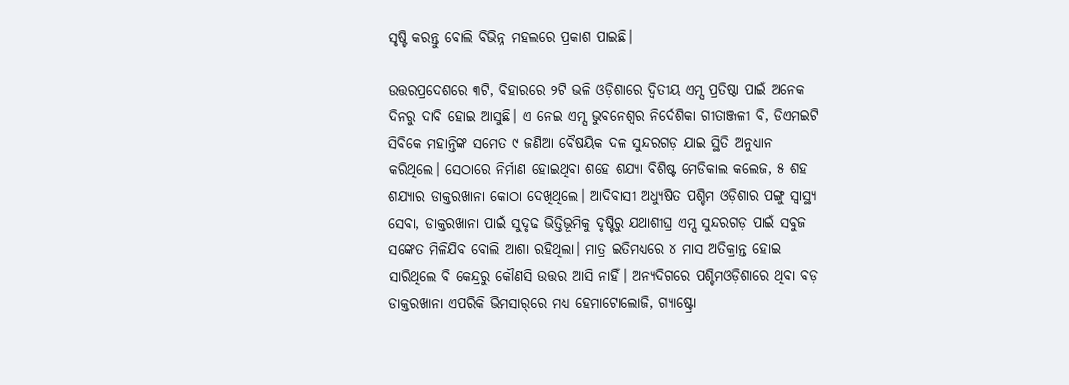ସୃଷ୍ଟି କରନ୍ତୁ ବୋଲି ବିଭିନ୍ନ ମହଲରେ ପ୍ରକାଶ ପାଇଛି।

ଉତ୍ତରପ୍ରଦେଶରେ ୩ଟି, ବିହାରରେ ୨ଟି ଭଳି ଓଡ଼ିଶାରେ ଦ୍ବିତୀୟ ଏମ୍ସ ପ୍ରତିଷ୍ଠା ପାଇଁ ଅନେକ ଦିନରୁ ଦାବି ହୋଇ ଆସୁଛି। ଏ ନେଇ ଏମ୍ସ ଭୁବନେଶ୍ବର ନିର୍ଦେଶିକା ଗୀତାଞ୍ଜଳୀ ବି, ଡିଏମଇଟି ସିବିକେ ମହାନ୍ତିଙ୍କ ସମେତ ୯ ଜଣିଆ ବୈଷୟିକ ଦଳ ସୁନ୍ଦରଗଡ଼ ଯାଇ ସ୍ଥିତି ଅନୁଧ୍ୟାନ କରିଥିଲେ। ସେଠାରେ ନିର୍ମାଣ ହୋଇଥିବା ଶହେ ଶଯ୍ୟା ବିଶିଷ୍ଟ ମେଡିକାଲ କଲେଜ, ୫ ଶହ ଶଯ୍ୟାର ଡାକ୍ତରଖାନା କୋଠା ଦେଖିଥିଲେ। ଆଦିବାସୀ ଅଧ୍ୟୁଷିତ ପଶ୍ଚିମ ଓଡ଼ିଶାର ପଙ୍ଗୁ ସ୍ବାସ୍ଥ୍ୟ ସେବା, ଡାକ୍ତରଖାନା ପାଇଁ ସୁଦୃଢ ଭିତ୍ତିଭୂମିକୁ ଦୃଷ୍ଟିରୁ ଯଥାଶୀଘ୍ର ଏମ୍ସ ସୁନ୍ଦରଗଡ଼ ପାଇଁ ସବୁଜ ସଙ୍କେତ ମିଳିଯିବ ବୋଲି ଆଶା ରହିଥିଲା। ମାତ୍ର ଇତିମଧ୍ୟରେ ୪ ମାସ ଅତିକ୍ରାନ୍ତ ହୋଇ ସାରିଥିଲେ ବି କେନ୍ଦ୍ରରୁ କୌଣସି ଉତ୍ତର ଆସି ନାହିଁ। ଅନ୍ୟଦିଗରେ ପଶ୍ଚିମଓଡ଼ିଶାରେ ଥିବା ବଡ଼ ଡାକ୍ତରଖାନା ଏପରିକି ଭିମସାର୍‌ରେ ମଧ୍ୟ ହେମାଟୋଲୋଜି, ଗ୍ୟାଷ୍ଟ୍ରୋ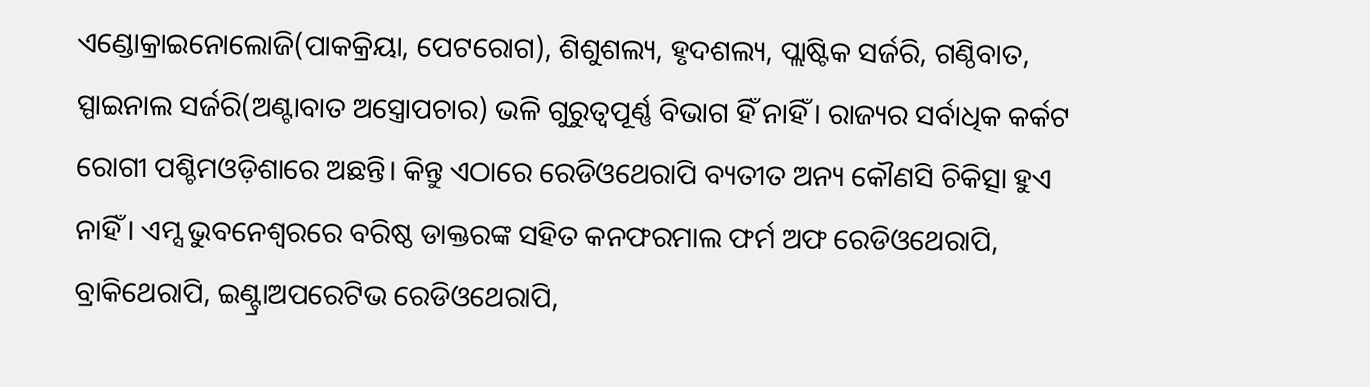ଏଣ୍ଡୋକ୍ରାଇନୋଲୋଜି(ପାକକ୍ରିୟା, ପେଟରୋଗ), ଶିଶୁଶଲ୍ୟ, ହୃଦଶଲ୍ୟ, ପ୍ଲାଷ୍ଟିକ ସର୍ଜରି, ଗଣ୍ଠିବାତ, ସ୍ପାଇନାଲ ସର୍ଜରି(ଅଣ୍ଟାବାତ ଅସ୍ତ୍ରୋପଚାର) ଭଳି ଗୁରୁତ୍ବପୂର୍ଣ୍ଣ ବିଭାଗ ହିଁ ନାହିଁ। ରାଜ୍ୟର ସର୍ବାଧିକ କର୍କଟ ରୋଗୀ ପଶ୍ଚିମଓଡ଼ିଶାରେ ଅଛନ୍ତି। କିନ୍ତୁ ଏଠାରେ ରେଡିଓଥେରାପି ବ୍ୟତୀତ ଅନ୍ୟ କୌଣସି ଚିକିତ୍ସା ହୁଏ ନାହିଁ। ଏମ୍ସ ଭୁବନେଶ୍ବରରେ ବରିଷ୍ଠ ଡାକ୍ତରଙ୍କ ସହିତ କନଫରମାଲ ଫର୍ମ ଅଫ ରେଡିଓଥେରାପି, ବ୍ରାକିଥେରାପି, ଇଣ୍ଟ୍ରାଅପରେଟିଭ ରେଡିଓଥେରାପି,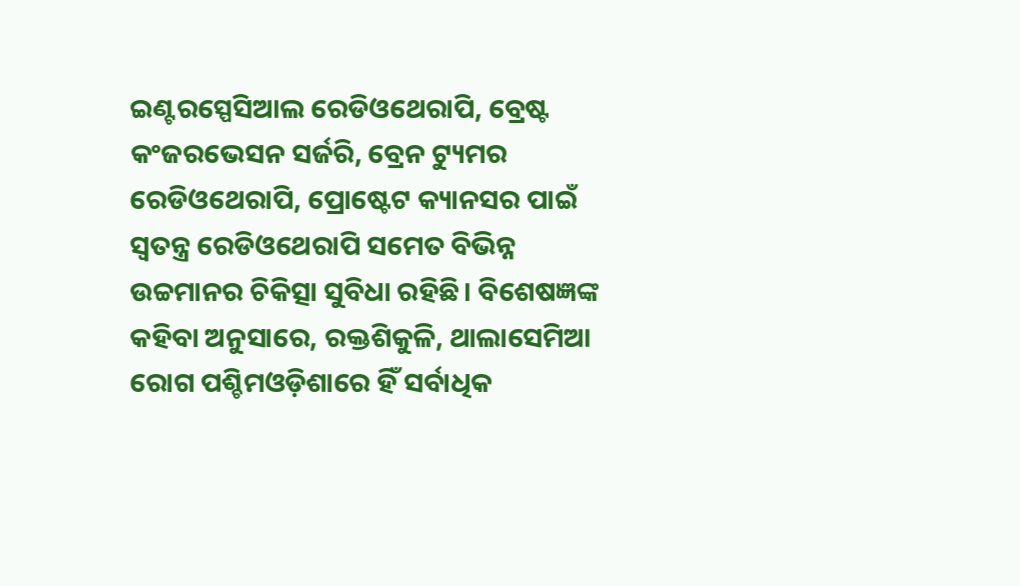ଇଣ୍ଟରସ୍ପେସିଆଲ ରେଡିଓଥେରାପି, ବ୍ରେଷ୍ଟ କଂଜରଭେସନ ସର୍ଜରି, ବ୍ରେନ ଟ୍ୟୁମର ରେଡିଓଥେରାପି, ପ୍ରୋଷ୍ଟେଟ କ୍ୟାନସର ପାଇଁ ସ୍ବତନ୍ତ୍ର ରେଡିଓଥେରାପି ସମେତ ବିଭିନ୍ନ ଉଚ୍ଚମାନର ଚିକିତ୍ସା ସୁବିଧା ରହିଛି। ବିଶେଷଜ୍ଞଙ୍କ କହିବା ଅନୁସାରେ, ରକ୍ତଶିକୁଳି, ଥାଲାସେମିଆ ରୋଗ ପଶ୍ଚିମଓଡ଼ିଶାରେ ହିଁ ସର୍ବାଧିକ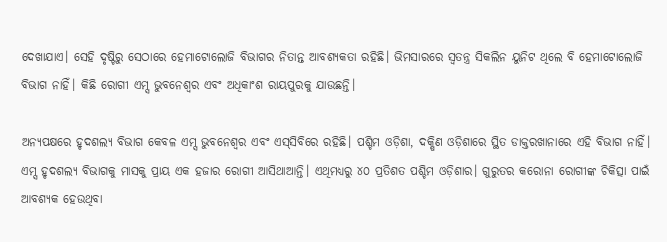ଦେଖାଯାଏ। ସେହି ଦୃଷ୍ଟିରୁ ସେଠାରେ ହେମାଟୋଲୋଜି ବିଭାଗର ନିତାନ୍ତ ଆବଶ୍ୟକତା ରହିଛି। ଭିମସାରରେ ସ୍ବତନ୍ତ୍ର ସିକଲିନ ୟୁନିଟ ଥିଲେ ବି ହେମାଟୋଲୋଜି ବିଭାଗ ନାହିଁ। କିଛି ରୋଗୀ ଏମ୍ସ ଭୁବନେଶ୍ବର ଏବଂ ଅଧିକାଂଶ ରାୟପୁରକୁ ଯାଉଛନ୍ତି।

ଅନ୍ୟପକ୍ଷରେ ହୃଦଶଲ୍ୟ ବିଭାଗ କେବଳ ଏମ୍ସ ଭୁବନେଶ୍ବର ଏବଂ ଏସ୍‌ସିବିରେ ରହିଛି। ପଶ୍ଚିମ ଓଡ଼ିଶା, ଦକ୍ଷିଣ ଓଡ଼ିଶାରେ ସ୍ଥିତ ଡାକ୍ତରଖାନାରେ ଏହି ବିଭାଗ ନାହିଁ। ଏମ୍ସ ହୃଦଶଲ୍ୟ ବିଭାଗକୁ ମାସକୁ ପ୍ରାୟ ଏକ ହଜାର ରୋଗୀ ଆସିଥାଆନ୍ତି। ଏଥିମଧ୍ୟରୁ ୪୦ ପ୍ରତିଶତ ପଶ୍ଚିମ ଓଡ଼ିଶାର। ଗୁରୁତର କରୋନା ରୋଗୀଙ୍କ ଚିକିତ୍ସା ପାଇଁ ଆବଶ୍ୟକ ହେଉଥିବା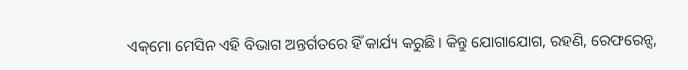ଏକ୍‌ମୋ ମେସିନ ଏହି ବିଭାଗ ଅନ୍ତର୍ଗତରେ ହିଁ କାର୍ଯ୍ୟ କରୁଛି। କିନ୍ତୁ ଯୋଗାଯୋଗ, ରହଣି, ରେଫରେନ୍ସ,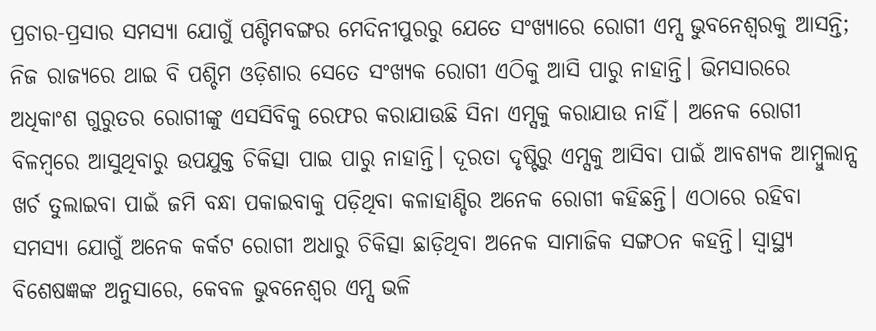ପ୍ରଚାର-ପ୍ରସାର ସମସ୍ୟା ଯୋଗୁଁ ପଶ୍ଚିମବଙ୍ଗର ମେଦିନୀପୁରରୁ ଯେତେ ସଂଖ୍ୟାରେ ରୋଗୀ ଏମ୍ସ ଭୁବନେଶ୍ବରକୁ ଆସନ୍ତି; ନିଜ ରାଜ୍ୟରେ ଥାଇ ବି ପଶ୍ଚିମ ଓଡ଼ିଶାର ସେତେ ସଂଖ୍ୟକ ରୋଗୀ ଏଠିକୁ ଆସି ପାରୁ ନାହାନ୍ତି। ଭିମସାରରେ ଅଧିକାଂଶ ଗୁରୁତର ରୋଗୀଙ୍କୁ ଏସସିବିକୁ ରେଫର କରାଯାଉଛି ସିନା ଏମ୍ସକୁ କରାଯାଉ ନାହିଁ। ଅନେକ ରୋଗୀ ବିଳମ୍ବରେ ଆସୁଥିବାରୁ ଉପଯୁକ୍ତ ଚିକିତ୍ସା ପାଇ ପାରୁ ନାହାନ୍ତି। ଦୂରତା ଦୃଷ୍ଟିରୁ ଏମ୍ସକୁ ଆସିବା ପାଇଁ ଆବଶ୍ୟକ ଆମ୍ବୁଲାନ୍ସ ଖର୍ଚ ତୁଲାଇବା ପାଇଁ ଜମି ବନ୍ଧା ପକାଇବାକୁ ପଡ଼ିଥିବା କଳାହାଣ୍ଡିର ଅନେକ ରୋଗୀ କହିଛନ୍ତି। ଏଠାରେ ରହିବା ସମସ୍ୟା ଯୋଗୁଁ ଅନେକ କର୍କଟ ରୋଗୀ ଅଧାରୁ ଚିକିତ୍ସା ଛାଡ଼ିଥିବା ଅନେକ ସାମାଜିକ ସଙ୍ଗଠନ କହନ୍ତି। ସ୍ବାସ୍ଥ୍ୟ ବିଶେଷଜ୍ଞଙ୍କ ଅନୁସାରେ, କେବଳ ଭୁବନେଶ୍ବର ଏମ୍ସ ଭଳି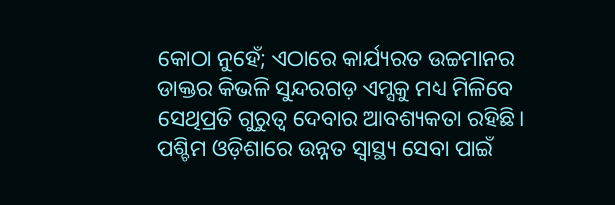କୋଠା ନୁହେଁ; ଏଠାରେ କାର୍ଯ୍ୟରତ ଉଚ୍ଚମାନର ଡାକ୍ତର କିଭଳି ସୁନ୍ଦରଗଡ଼ ଏମ୍ସକୁ ମଧ୍ୟ ମିଳିବେ ସେଥିପ୍ରତି ଗୁରୁତ୍ବ ଦେବାର ଆବଶ୍ୟକତା ରହିଛି। ପଶ୍ଚିମ ଓଡ଼ିଶାରେ ଉନ୍ନତ ସ୍ବାସ୍ଥ୍ୟ ସେବା ପାଇଁ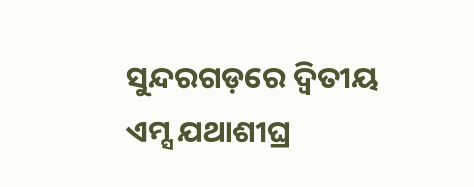ସୁନ୍ଦରଗଡ଼ରେ ଦ୍ବିତୀୟ ଏମ୍ସ ଯଥାଶୀଘ୍ର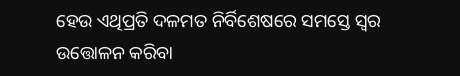ହେଉ ଏଥିପ୍ରତି ଦଳମତ ନିର୍ବିଶେଷରେ ସମସ୍ତେ ସ୍ବର ଉତ୍ତୋଳନ କରିବା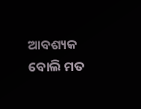ଆବଶ୍ୟକ ବୋଲି ମତ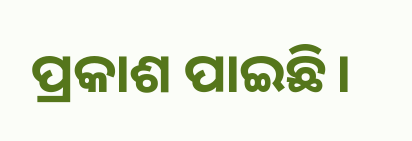ପ୍ରକା‌ଶ ପାଇଛି।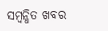ସମ୍ବନ୍ଧିତ ଖବର